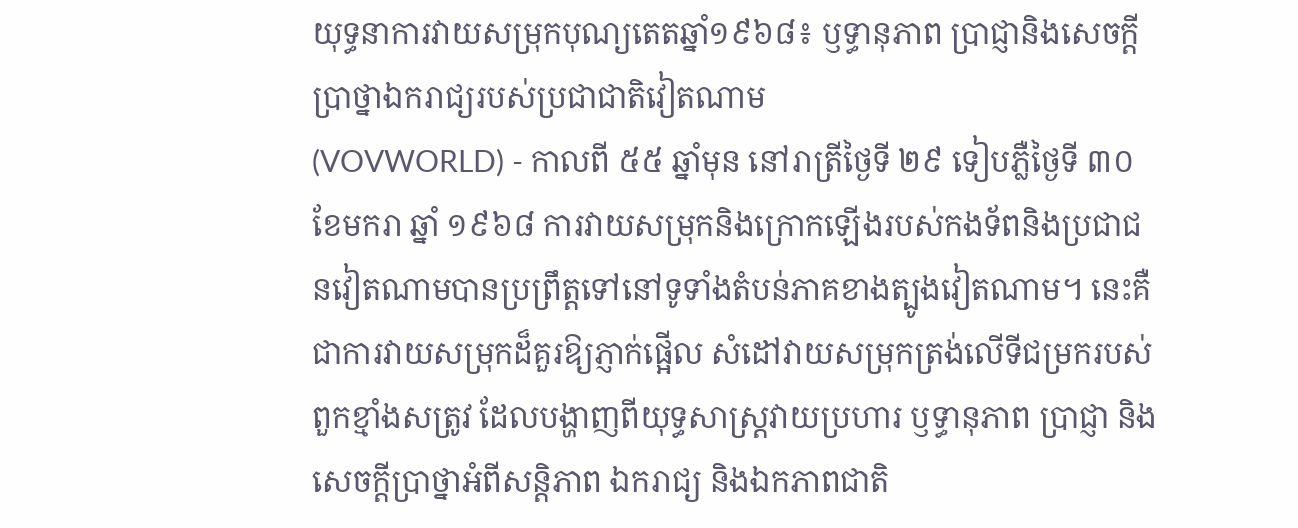យុទ្ធនាការវាយសម្រុកបុណ្យតេតឆ្នាំ១៩៦៨៖ ឫទ្ធានុភាព ប្រាជ្ញានិងសេចក្ដីប្រាថ្នាឯករាជ្យរបស់ប្រជាជាតិវៀតណាម
(VOVWORLD) - កាលពី ៥៥ ឆ្នាំមុន នៅរាត្រីថ្ងៃទី ២៩ ទៀបភ្លឺថ្ងៃទី ៣០ ខែមករា ឆ្នាំ ១៩៦៨ ការវាយសម្រុកនិងក្រោកឡើងរបស់កងទ័ពនិងប្រជាជនវៀតណាមបានប្រព្រឹត្តទៅនៅទូទាំងតំបន់ភាគខាងត្បូងវៀតណាម។ នេះគឺជាការវាយសម្រុកដ៏គួរឱ្យភ្ញាក់ផ្អើល សំដៅវាយសម្រុកត្រង់លើទីជម្រករបស់ពួកខ្មាំងសត្រូវ ដែលបង្ហាញពីយុទ្ធសាស្ត្រវាយប្រហារ ឫទ្ធានុភាព ប្រាជ្ញា និងសេចក្តីប្រាថ្នាអំពីសន្តិភាព ឯករាជ្យ និងឯកភាពជាតិ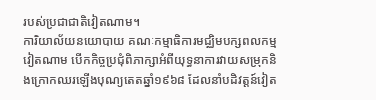របស់ប្រជាជាតិវៀតណាម។
ការិយាល័យនយោបាយ គណៈកម្មាធិការមជ្ឈិមបក្សពលកម្មវៀតណាម បើកកិច្ចប្រជុំពិភាក្សាអំពីយុទ្ធនាការវាយសម្រុកនិងក្រោកឈរឡើងបុណ្យតេតឆ្នាំ១៩៦៨ ដែលនាំបដិវត្តន៍វៀត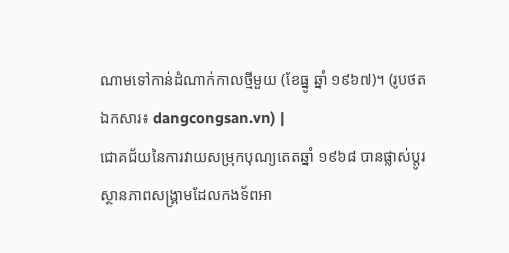ណាមទៅកាន់ដំណាក់កាលថ្មីមួយ (ខែធ្នូ ឆ្នាំ ១៩៦៧)។ (រូបថតឯកសារ៖ dangcongsan.vn) |
ជោគជ័យនៃការវាយសម្រុកបុណ្យតេតឆ្នាំ ១៩៦៨ បានផ្លាស់ប្តូរស្ថានភាពសង្រ្គាមដែលកងទ័ពអា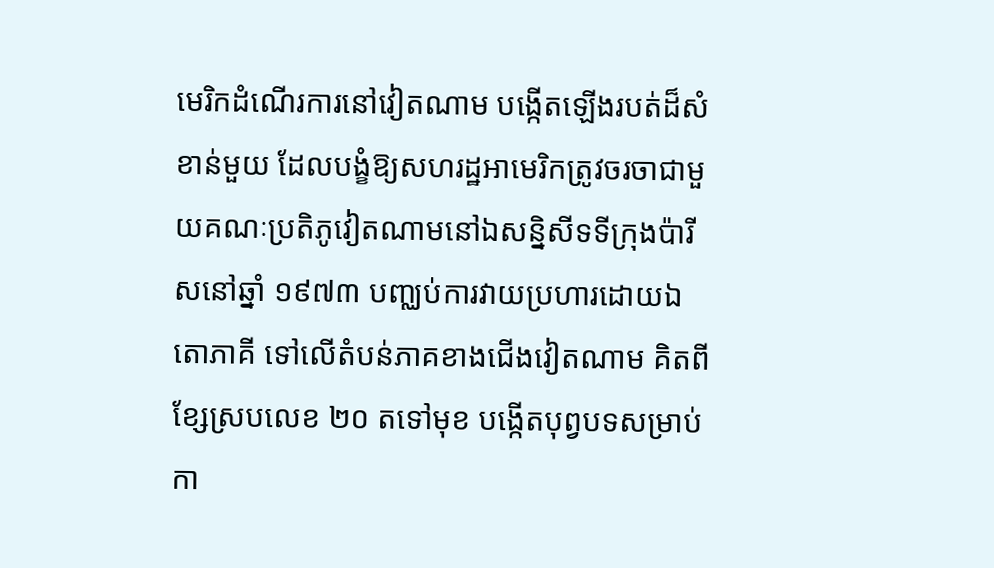មេរិកដំណើរការនៅវៀតណាម បង្កើតឡើងរបត់ដ៏សំខាន់មួយ ដែលបង្ខំឱ្យសហរដ្ឋអាមេរិកត្រូវចរចាជាមួយគណៈប្រតិភូវៀតណាមនៅឯសន្និសីទទីក្រុងប៉ារីសនៅឆ្នាំ ១៩៧៣ បញ្ឈប់ការវាយប្រហារដោយឯតោភាគី ទៅលើតំបន់ភាគខាងជើងវៀតណាម គិតពីខ្សែស្របលេខ ២០ តទៅមុខ បង្កើតបុព្វបទសម្រាប់កា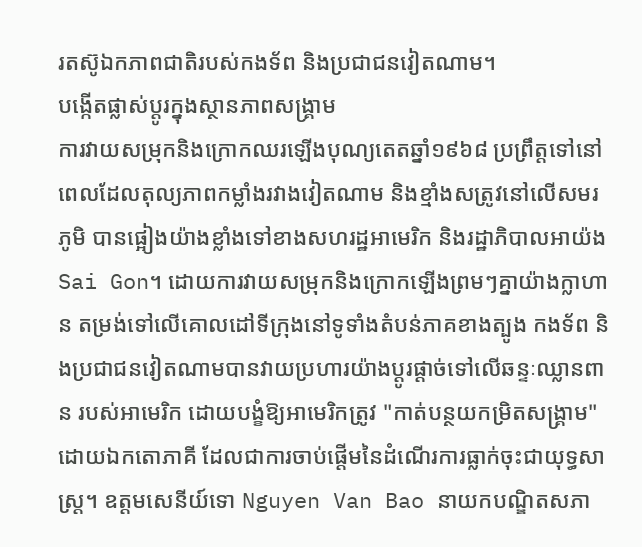រតស៊ូឯកភាពជាតិរបស់កងទ័ព និងប្រជាជនវៀតណាម។
បង្កើតផ្លាស់ប្តូរក្នុងស្ថានភាពសង្គ្រាម
ការវាយសម្រុកនិងក្រោកឈរឡើងបុណ្យតេតឆ្នាំ១៩៦៨ ប្រព្រឹត្តទៅនៅពេលដែលតុល្យភាពកម្លាំងរវាងវៀតណាម និងខ្មាំងសត្រូវនៅលើសមរភូមិ បានផ្អៀងយ៉ាងខ្លាំងទៅខាងសហរដ្ឋអាមេរិក និងរដ្ឋាភិបាលអាយ៉ង Sai Gon។ ដោយការវាយសម្រុកនិងក្រោកឡើងព្រមៗគ្នាយ៉ាងក្លាហាន តម្រង់ទៅលើគោលដៅទីក្រុងនៅទូទាំងតំបន់ភាគខាងត្បូង កងទ័ព និងប្រជាជនវៀតណាមបានវាយប្រហារយ៉ាងប្ដូរផ្ដាច់ទៅលើឆន្ទៈឈ្លានពាន របស់អាមេរិក ដោយបង្ខំឱ្យអាមេរិកត្រូវ "កាត់បន្ថយកម្រិតសង្គ្រាម" ដោយឯកតោភាគី ដែលជាការចាប់ផ្តើមនៃដំណើរការធ្លាក់ចុះជាយុទ្ធសាស្ត្រ។ ឧត្តមសេនីយ៍ទោ Nguyen Van Bao នាយកបណ្ឌិតសភា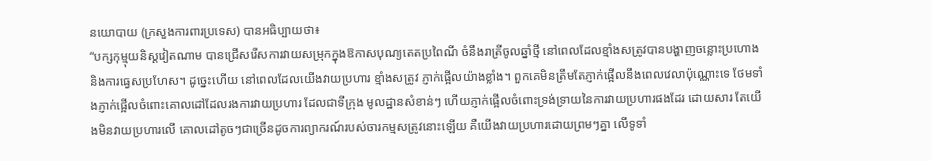នយោបាយ (ក្រសួងការពារប្រទេស) បានអធិប្បាយថា៖
“បក្សកុម្មុយនិស្តវៀតណាម បានជ្រើសរើសការវាយសម្រុកក្នុងឱកាសបុណ្យតេតប្រពៃណី ចំនឹងរាត្រីចូលឆ្នាំថ្មី នៅពេលដែលខ្មាំងសត្រូវបានបង្ហាញចន្លោះប្រហោង និងការធ្វេសប្រហែស។ ដូច្នេះហើយ នៅពេលដែលយើងវាយប្រហារ ខ្មាំងសត្រូវ ភ្ញាក់ផ្អើលយ៉ាងខ្លាំង។ ពួកគេមិនត្រឹមតែភ្ញាក់ផ្អើលនឹងពេលវេលាប៉ុណ្ណោះទេ ថែមទាំងភ្ញាក់ផ្អើលចំពោះគោលដៅដែលរងការវាយប្រហារ ដែលជាទីក្រុង មូលដ្ឋានសំខាន់ៗ ហើយភ្ញាក់ផ្អើលចំពោះទ្រង់ទ្រាយនៃការវាយប្រហារផងដែរ ដោយសារ តែយើងមិនវាយប្រហារលើ គោលដៅតូចៗជាច្រើនដូចការព្យាករណ៍របស់ចារកម្មសត្រូវនោះឡើយ គឺយើងវាយប្រហារដោយព្រមៗគ្នា លើទូទាំ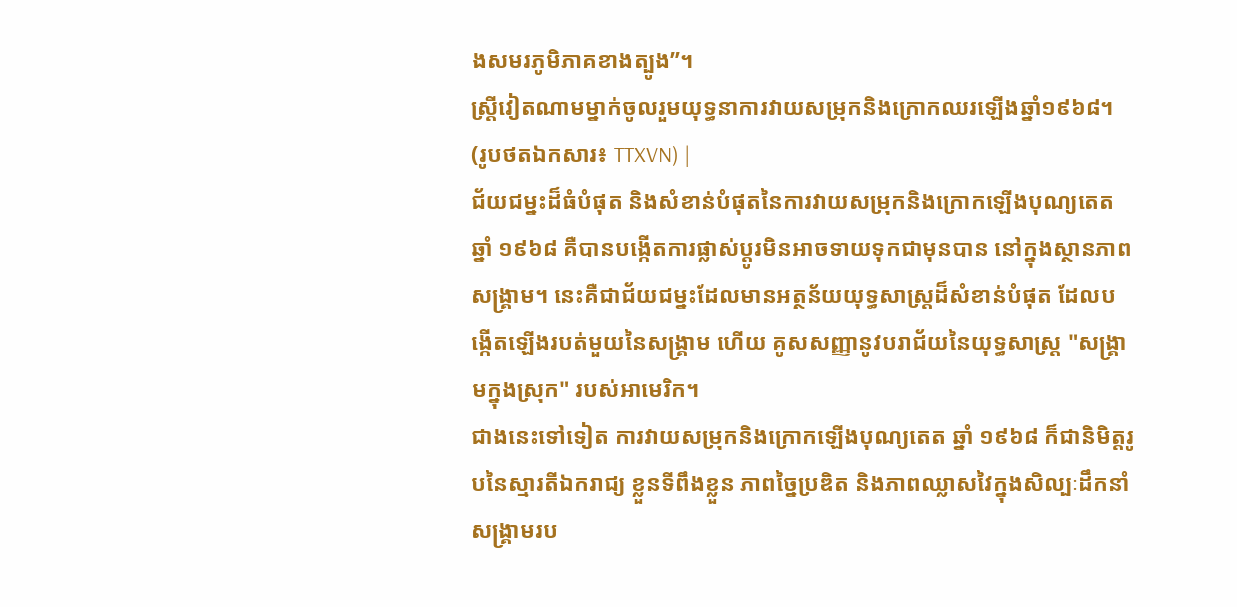ងសមរភូមិភាគខាងត្បូង”។
ស្ត្រីវៀតណាមម្នាក់ចូលរួមយុទ្ធនាការវាយសម្រុកនិងក្រោកឈរឡើងឆ្នាំ១៩៦៨។
(រូបថតឯកសារ៖ TTXVN) |
ជ័យជម្នះដ៏ធំបំផុត និងសំខាន់បំផុតនៃការវាយសម្រុកនិងក្រោកឡើងបុណ្យតេតឆ្នាំ ១៩៦៨ គឺបានបង្កើតការផ្លាស់ប្តូរមិនអាចទាយទុកជាមុនបាន នៅក្នុងស្ថានភាពសង្រ្គាម។ នេះគឺជាជ័យជម្នះដែលមានអត្ថន័យយុទ្ធសាស្ត្រដ៏សំខាន់បំផុត ដែលបង្កើតឡើងរបត់មួយនៃសង្គ្រាម ហើយ គូសសញ្ញានូវបរាជ័យនៃយុទ្ធសាស្ត្រ "សង្គ្រាមក្នុងស្រុក" របស់អាមេរិក។
ជាងនេះទៅទៀត ការវាយសម្រុកនិងក្រោកឡើងបុណ្យតេត ឆ្នាំ ១៩៦៨ ក៏ជានិមិត្តរូបនៃស្មារតីឯករាជ្យ ខ្លួនទីពឹងខ្លួន ភាពច្នៃប្រឌិត និងភាពឈ្លាសវៃក្នុងសិល្បៈដឹកនាំសង្គ្រាមរប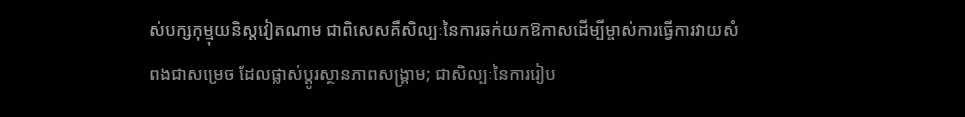ស់បក្សកុម្មុយនិស្តវៀតណាម ជាពិសេសគឺសិល្បៈនៃការឆក់យកឱកាសដើម្បីម្ចាស់ការធ្វើការវាយសំពងជាសម្រេច ដែលផ្លាស់ប្តូរស្ថានភាពសង្រ្គាម; ជាសិល្បៈនៃការរៀប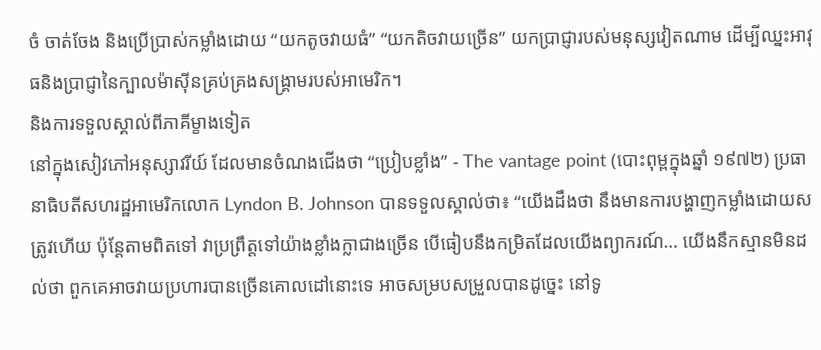ចំ ចាត់ចែង និងប្រើប្រាស់កម្លាំងដោយ “យកតូចវាយធំ” “យកតិចវាយច្រើន” យកប្រាជ្ញារបស់មនុស្សវៀតណាម ដើម្បីឈ្នះអាវុធនិងប្រាជ្ញានៃក្បាលម៉ាស៊ីនគ្រប់គ្រងសង្រ្គាមរបស់អាមេរិក។
និងការទទួលស្គាល់ពីភាគីម្ខាងទៀត
នៅក្នុងសៀវភៅអនុស្សាវរីយ៍ ដែលមានចំណងជើងថា “ប្រៀបខ្លាំង” - The vantage point (បោះពុម្ពក្នុងឆ្នាំ ១៩៧២) ប្រធានាធិបតីសហរដ្ឋអាមេរិកលោក Lyndon B. Johnson បានទទួលស្គាល់ថា៖ “យើងដឹងថា នឹងមានការបង្ហាញកម្លាំងដោយសត្រូវហើយ ប៉ុន្តែតាមពិតទៅ វាប្រព្រឹត្តទៅយ៉ាងខ្លាំងក្លាជាងច្រើន បើធៀបនឹងកម្រិតដែលយើងព្យាករណ៍… យើងនឹកស្មានមិនដល់ថា ពួកគេអាចវាយប្រហារបានច្រើនគោលដៅនោះទេ អាចសម្របសម្រួលបានដូច្នេះ នៅទូ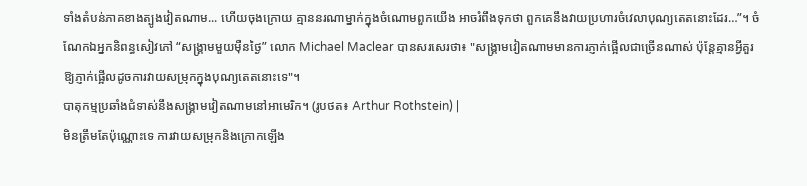ទាំងតំបន់ភាគខាងត្បូងវៀតណាម... ហើយចុងក្រោយ គ្មាននរណាម្នាក់ក្នុងចំណោមពួកយើង អាចរំពឹងទុកថា ពួកគេនឹងវាយប្រហារចំវេលាបុណ្យតេតនោះដែរ…”។ ចំណែកឯអ្នកនិពន្ធសៀវភៅ “សង្គ្រាមមួយម៉ឺនថ្ងៃ” លោក Michael Maclear បានសរសេរថា៖ "សង្រ្គាមវៀតណាមមានការភ្ញាក់ផ្អើលជាច្រើនណាស់ ប៉ុន្តែគ្មានអ្វីគួរឱ្យភ្ញាក់ផ្អើលដូចការវាយសម្រុកក្នុងបុណ្យតេតនោះទេ"។
បាតុកម្មប្រឆាំងជំទាស់នឹងសង្គ្រាមវៀតណាមនៅអាមេរិក។ (រូបថត៖ Arthur Rothstein) |
មិនត្រឹមតែប៉ុណ្ណោះទេ ការវាយសម្រុកនិងក្រោកឡើង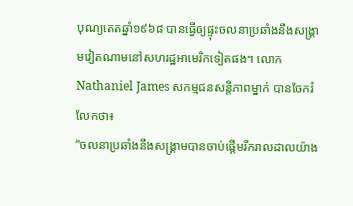បុណ្យតេតឆ្នាំ១៩៦៨ បានធ្វើឲ្យផ្ទុះចលនាប្រឆាំងនឹងសង្រ្គាមវៀតណាមនៅសហរដ្ឋអាមេរិកទៀតផង។ លោក Nathaniel James សកម្មជនសន្តិភាពម្នាក់ បានចែករំលែកថា៖
“ចលនាប្រឆាំងនឹងសង្រ្គាមបានចាប់ផ្តើមរីករាលដាលយ៉ាង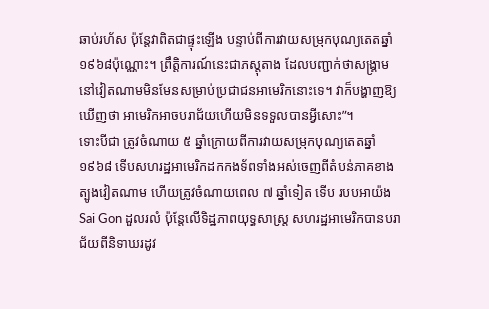ឆាប់រហ័ស ប៉ុន្តែវាពិតជាផ្ទុះឡើង បន្ទាប់ពីការវាយសម្រុកបុណ្យតេតឆ្នាំ១៩៦៨ប៉ុណ្ណោះ។ ព្រឹត្តិការណ៍នេះជាភស្តុតាង ដែលបញ្ជាក់ថាសង្គ្រាមនៅវៀតណាមមិនមែនសម្រាប់ប្រជាជនអាមេរិកនោះទេ។ វាក៏បង្ហាញឱ្យឃើញថា អាមេរិកអាចបរាជ័យហើយមិនទទួលបានអ្វីសោះ”។
ទោះបីជា ត្រូវចំណាយ ៥ ឆ្នាំក្រោយពីការវាយសម្រុកបុណ្យតេតឆ្នាំ១៩៦៨ ទើបសហរដ្ឋអាមេរិកដកកងទ័ពទាំងអស់ចេញពីតំបន់ភាគខាងត្បូងវៀតណាម ហើយត្រូវចំណាយពេល ៧ ឆ្នាំទៀត ទើប របបអាយ៉ង Sai Gon ដួលរលំ ប៉ុន្តែលើទិដ្ឋភាពយុទ្ធសាស្ត្រ សហរដ្ឋអាមេរិកបានបរាជ័យពីនិទាឃរដូវ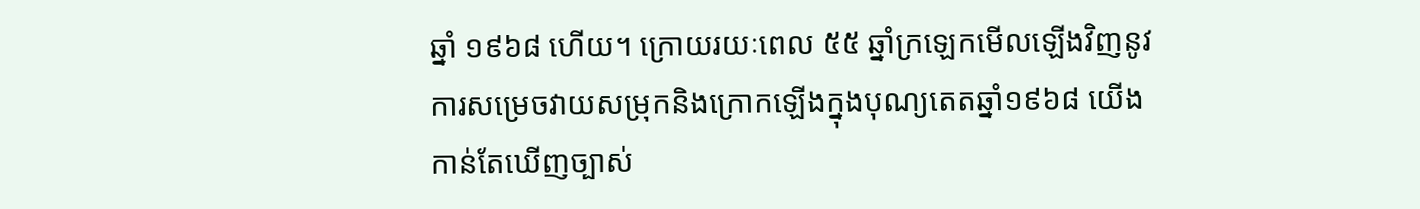ឆ្នាំ ១៩៦៨ ហើយ។ ក្រោយរយៈពេល ៥៥ ឆ្នាំក្រឡេកមើលឡើងវិញនូវការសម្រេចវាយសម្រុកនិងក្រោកឡើងក្នុងបុណ្យតេតឆ្នាំ១៩៦៨ យើងកាន់តែឃើញច្បាស់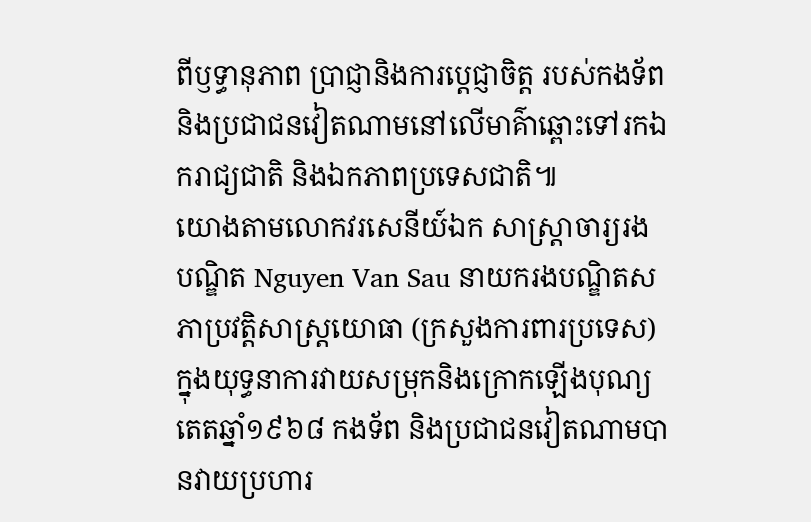ពីឫទ្ធានុភាព ប្រាជ្ញានិងការប្ដេជ្ញាចិត្ត របស់កងទ័ព និងប្រជាជនវៀតណាមនៅលើមាគ៌ាឆ្ពោះទៅរកឯករាជ្យជាតិ និងឯកភាពប្រទេសជាតិ៕
យោងតាមលោកវរសេនីយ៍ឯក សាស្ត្រាចារ្យរង បណ្ឌិត Nguyen Van Sau នាយករងបណ្ឌិតសភាប្រវត្តិសាស្ត្រយោធា (ក្រសួងការពារប្រទេស) ក្នុងយុទ្ធនាការវាយសម្រុកនិងក្រោកឡើងបុណ្យតេតឆ្នាំ១៩៦៨ កងទ័ព និងប្រជាជនវៀតណាមបានវាយប្រហារ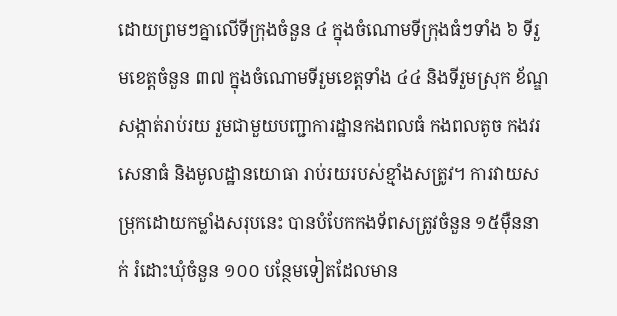ដោយព្រមៗគ្នាលើទីក្រុងចំនួន ៤ ក្នុងចំណោមទីក្រុងធំៗទាំង ៦ ទីរួមខេត្តចំនួន ៣៧ ក្នុងចំណោមទីរួមខេត្តទាំង ៤៤ និងទីរួមស្រុក ខ័ណ្ឌសង្កាត់រាប់រយ រួមជាមួយបញ្ជាការដ្ឋានកងពលធំ កងពលតូច កងវរសេនាធំ និងមូលដ្ឋានយោធា រាប់រយរបស់ខ្មាំងសត្រូវ។ ការវាយសម្រុកដោយកម្លាំងសរុបនេះ បានបំបែកកងទ័ពសត្រូវចំនួន ១៥ម៉ឺននាក់ រំដោះឃុំចំនួន ១០០ បន្ថែមទៀតដែលមាន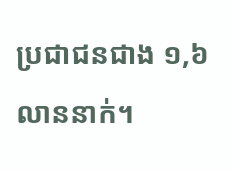ប្រជាជនជាង ១,៦ លាននាក់។